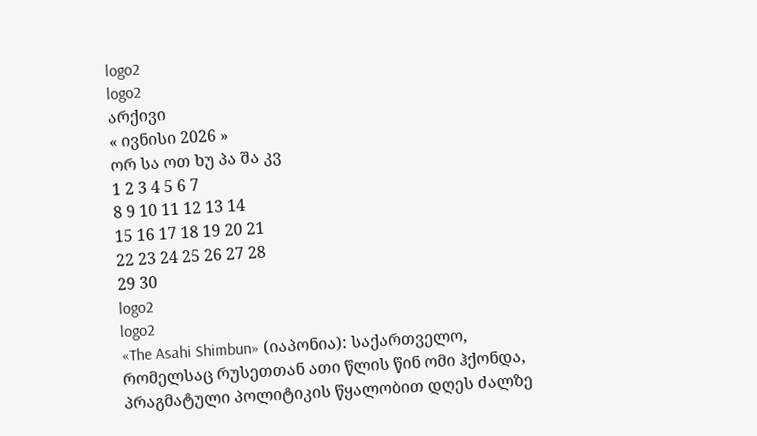logo2
logo2
არქივი
« ივნისი 2026 »
ორ სა ოთ ხუ პა შა კვ
1 2 3 4 5 6 7
8 9 10 11 12 13 14
15 16 17 18 19 20 21
22 23 24 25 26 27 28
29 30
logo2
logo2
«The Asahi Shimbun» (იაპონია): საქართველო, რომელსაც რუსეთთან ათი წლის წინ ომი ჰქონდა, პრაგმატული პოლიტიკის წყალობით დღეს ძალზე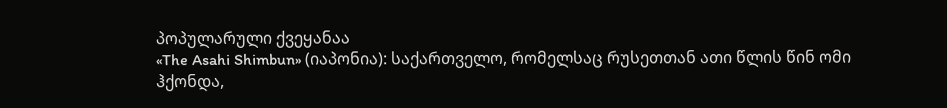პოპულარული ქვეყანაა
«The Asahi Shimbun» (იაპონია): საქართველო, რომელსაც რუსეთთან ათი წლის წინ ომი ჰქონდა,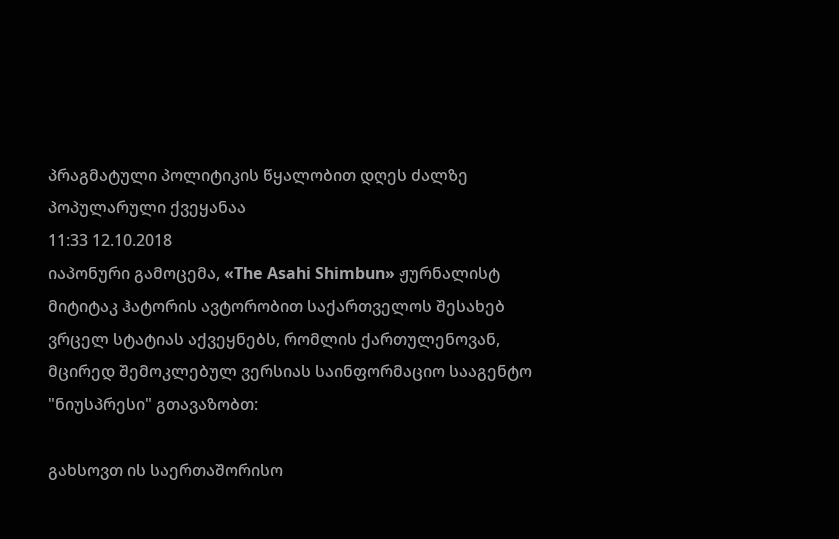პრაგმატული პოლიტიკის წყალობით დღეს ძალზე პოპულარული ქვეყანაა
11:33 12.10.2018
იაპონური გამოცემა, «The Asahi Shimbun» ჟურნალისტ მიტიტაკ ჰატორის ავტორობით საქართველოს შესახებ ვრცელ სტატიას აქვეყნებს, რომლის ქართულენოვან, მცირედ შემოკლებულ ვერსიას საინფორმაციო სააგენტო "ნიუსპრესი" გთავაზობთ:

გახსოვთ ის საერთაშორისო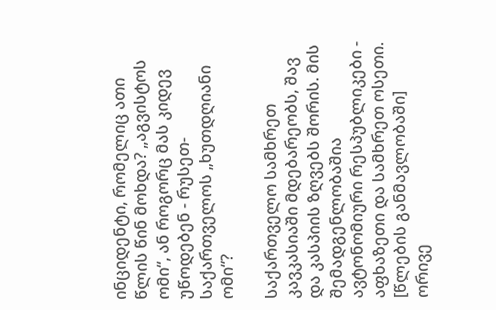ინციდენტი, რომელიც ათი წლის წინ მოხდა? „აგვისტოს ომი“, ან როგორც მას კიდევ უწოდებენ - რუსეთ-საქართველოს „ხუთდღიანი ომი“?

საქართველო სამხრეთ კავკასიაში მდებარეობს, შავ და კასპიის ზღვებს შორის. მის შემადგენლობაშია ავტონომიური რესპუბლიკები - აფხაზეთი და სამხრეთ ოსეთი. [წლების განმავლობაში] ორივე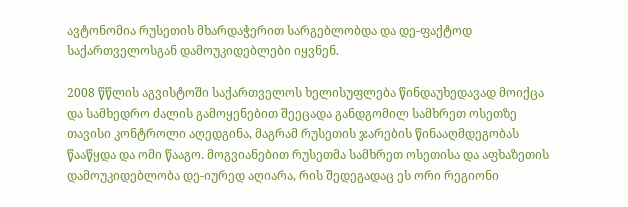ავტონომია რუსეთის მხარდაჭერით სარგებლობდა და დე-ფაქტოდ საქართველოსგან დამოუკიდებლები იყვნენ.

2008 წწლის აგვისტოში საქართველოს ხელისუფლება წინდაუხედავად მოიქცა და სამხედრო ძალის გამოყენებით შეეცადა განდგომილ სამხრეთ ოსეთზე თავისი კონტროლი აღედგინა, მაგრამ რუსეთის ჯარების წინააღმდეგობას წააწყდა და ომი წააგო. მოგვიანებით რუსეთმა სამხრეთ ოსეთისა და აფხაზეთის დამოუკიდებლობა დე-იურედ აღიარა, რის შედეგადაც ეს ორი რეგიონი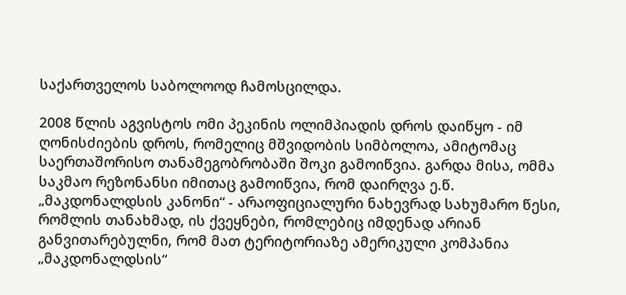საქართველოს საბოლოოდ ჩამოსცილდა.

2008 წლის აგვისტოს ომი პეკინის ოლიმპიადის დროს დაიწყო - იმ ღონისძიების დროს, რომელიც მშვიდობის სიმბოლოა, ამიტომაც საერთაშორისო თანამეგობრობაში შოკი გამოიწვია. გარდა მისა, ომმა საკმაო რეზონანსი იმითაც გამოიწვია, რომ დაირღვა ე.წ. „მაკდონალდსის კანონი“ - არაოფიციალური ნახევრად სახუმარო წესი, რომლის თანახმად, ის ქვეყნები, რომლებიც იმდენად არიან განვითარებულნი, რომ მათ ტერიტორიაზე ამერიკული კომპანია „მაკდონალდსის“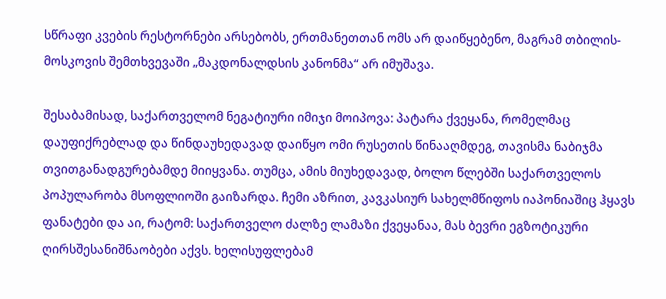სწრაფი კვების რესტორნები არსებობს, ერთმანეთთან ომს არ დაიწყებენო, მაგრამ თბილის-მოსკოვის შემთხვევაში „მაკდონალდსის კანონმა“ არ იმუშავა.

შესაბამისად, საქართველომ ნეგატიური იმიჯი მოიპოვა: პატარა ქვეყანა, რომელმაც დაუფიქრებლად და წინდაუხედავად დაიწყო ომი რუსეთის წინააღმდეგ, თავისმა ნაბიჯმა თვითგანადგურებამდე მიიყვანა. თუმცა, ამის მიუხედავად, ბოლო წლებში საქართველოს პოპულარობა მსოფლიოში გაიზარდა. ჩემი აზრით, კავკასიურ სახელმწიფოს იაპონიაშიც ჰყავს ფანატები და აი, რატომ: საქართველო ძალზე ლამაზი ქვეყანაა, მას ბევრი ეგზოტიკური ღირსშესანიშნაობები აქვს. ხელისუფლებამ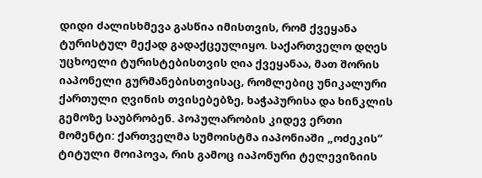დიდი ძალისხმევა გასწია იმისთვის, რომ ქვეყანა ტურისტულ მექად გადაქცეულიყო. საქართველო დღეს უცხოელი ტურისტებისთვის ღია ქვეყანაა, მათ შორის იაპონელი გურმანებისთვისაც, რომლებიც უნიკალური ქართული ღვინის თვისებებზე, ხაჭაპურისა და ხინკლის გემოზე საუბრობენ. პოპულარობის კიდევ ერთი მომენტი: ქართველმა სუმოისტმა იაპონიაში „ოძეკის“ ტიტული მოიპოვა, რის გამოც იაპონური ტელევიზიის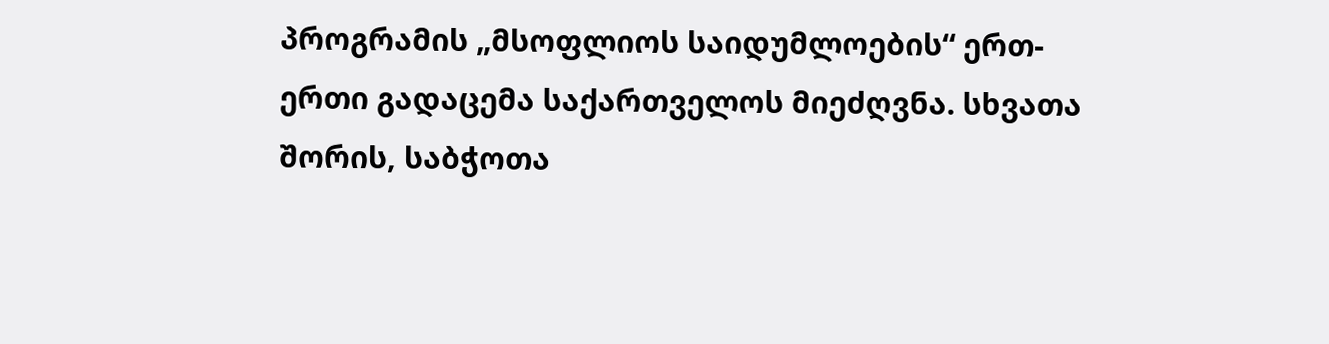პროგრამის „მსოფლიოს საიდუმლოების“ ერთ-ერთი გადაცემა საქართველოს მიეძღვნა. სხვათა შორის, საბჭოთა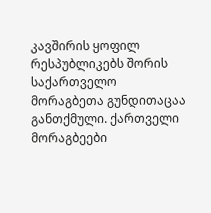კავშირის ყოფილ რესპუბლიკებს შორის საქართველო მორაგბეთა გუნდითაცაა განთქმული. ქართველი მორაგბეები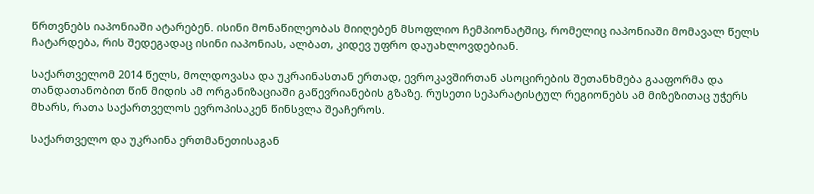წრთვნებს იაპონიაში ატარებენ. ისინი მონაწილეობას მიიღებენ მსოფლიო ჩემპიონატშიც, რომელიც იაპონიაში მომავალ წელს ჩატარდება, რის შედეგადაც ისინი იაპონიას, ალბათ, კიდევ უფრო დაუახლოვდებიან.

საქართველომ 2014 წელს, მოლდოვასა და უკრაინასთან ერთად, ევროკავშირთან ასოცირების შეთანხმება გააფორმა და თანდათანობით წინ მიდის ამ ორგანიზაციაში გაწევრიანების გზაზე. რუსეთი სეპარატისტულ რეგიონებს ამ მიზეზითაც უჭერს მხარს, რათა საქართველოს ევროპისაკენ წინსვლა შეაჩეროს.

საქართველო და უკრაინა ერთმანეთისაგან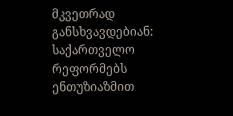მკვეთრად განსხვავდებიან: საქართველო რეფორმებს ენთუზიაზმით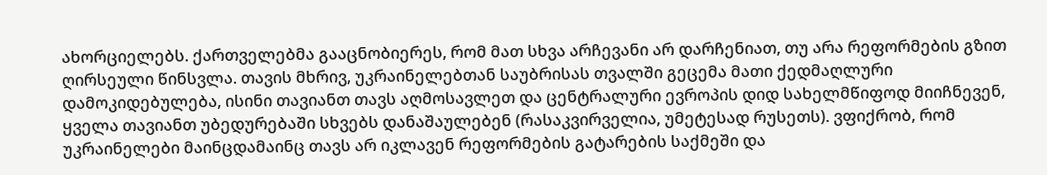ახორციელებს. ქართველებმა გააცნობიერეს, რომ მათ სხვა არჩევანი არ დარჩენიათ, თუ არა რეფორმების გზით ღირსეული წინსვლა. თავის მხრივ, უკრაინელებთან საუბრისას თვალში გეცემა მათი ქედმაღლური დამოკიდებულება, ისინი თავიანთ თავს აღმოსავლეთ და ცენტრალური ევროპის დიდ სახელმწიფოდ მიიჩნევენ, ყველა თავიანთ უბედურებაში სხვებს დანაშაულებენ (რასაკვირველია, უმეტესად რუსეთს). ვფიქრობ, რომ უკრაინელები მაინცდამაინც თავს არ იკლავენ რეფორმების გატარების საქმეში და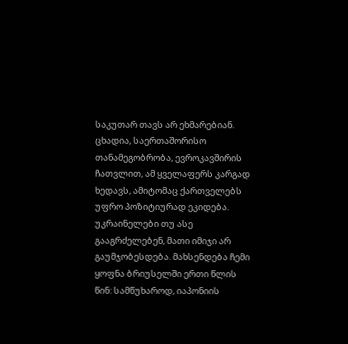საკუთარ თავს არ ეხმარებიან. ცხადია, საერთაშორისო თანამეგობრობა, ევროკავშირის ჩათვლით, ამ ყველაფერს კარგად ხედავს, ამიტომაც ქართველებს უფრო პოზიტიურად ეკიდება. უკრაინელები თუ ასე გააგრძელებენ, მათი იმიჯი არ გაუმჯობესდება. მახსენდება ჩემი ყოფნა ბრიუსელში ერთი წლის წინ: სამწუხაროდ, იაპონიის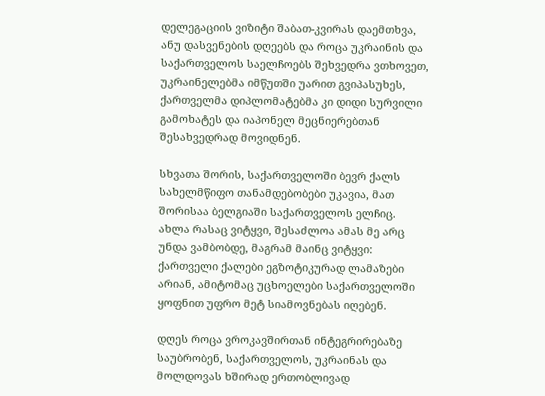დელეგაციის ვიზიტი შაბათ-კვირას დაემთხვა, ანუ დასვენების დღეებს და როცა უკრაინის და საქართველოს საელჩოებს შეხვედრა ვთხოვეთ, უკრაინელებმა იმწუთში უარით გვიპასუხეს, ქართველმა დიპლომატებმა კი დიდი სურვილი გამოხატეს და იაპონელ მეცნიერებთან შესახვედრად მოვიდნენ.

სხვათა შორის, საქართველოში ბევრ ქალს სახელმწიფო თანამდებობები უკავია, მათ შორისაა ბელგიაში საქართველოს ელჩიც. ახლა რასაც ვიტყვი, შესაძლოა ამას მე არც უნდა ვამბობდე, მაგრამ მაინც ვიტყვი: ქართველი ქალები ეგზოტიკურად ლამაზები არიან, ამიტომაც უცხოელები საქართველოში ყოფნით უფრო მეტ სიამოვნებას იღებენ.

დღეს როცა ვროკავშირთან ინტეგრირებაზე საუბრობენ, საქართველოს, უკრაინას და მოლდოვას ხშირად ერთობლივად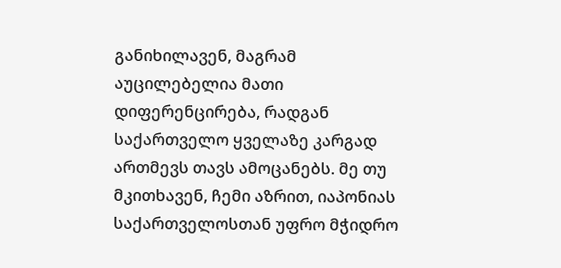განიხილავენ, მაგრამ აუცილებელია მათი დიფერენცირება, რადგან საქართველო ყველაზე კარგად ართმევს თავს ამოცანებს. მე თუ მკითხავენ, ჩემი აზრით, იაპონიას საქართველოსთან უფრო მჭიდრო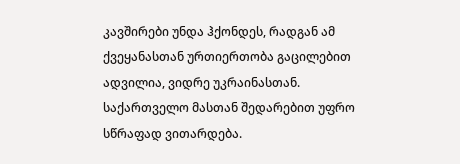კავშირები უნდა ჰქონდეს, რადგან ამ ქვეყანასთან ურთიერთობა გაცილებით ადვილია, ვიდრე უკრაინასთან. საქართველო მასთან შედარებით უფრო სწრაფად ვითარდება.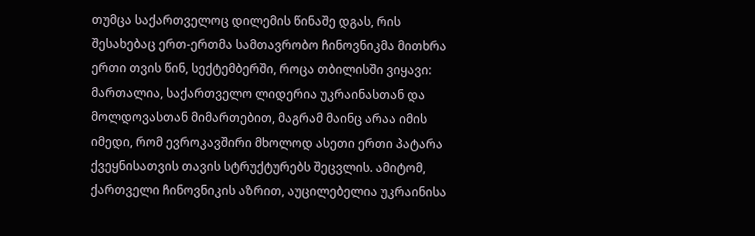თუმცა საქართველოც დილემის წინაშე დგას, რის შესახებაც ერთ-ერთმა სამთავრობო ჩინოვნიკმა მითხრა ერთი თვის წინ, სექტემბერში, როცა თბილისში ვიყავი: მართალია, საქართველო ლიდერია უკრაინასთან და მოლდოვასთან მიმართებით, მაგრამ მაინც არაა იმის იმედი, რომ ევროკავშირი მხოლოდ ასეთი ერთი პატარა ქვეყნისათვის თავის სტრუქტურებს შეცვლის. ამიტომ, ქართველი ჩინოვნიკის აზრით, აუცილებელია უკრაინისა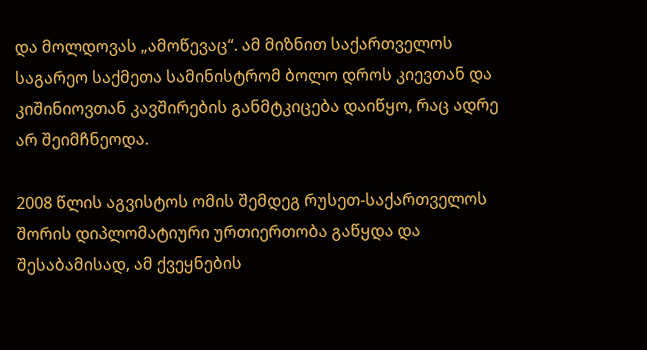და მოლდოვას „ამოწევაც“. ამ მიზნით საქართველოს საგარეო საქმეთა სამინისტრომ ბოლო დროს კიევთან და კიშინიოვთან კავშირების განმტკიცება დაიწყო, რაც ადრე არ შეიმჩნეოდა.

2008 წლის აგვისტოს ომის შემდეგ რუსეთ-საქართველოს შორის დიპლომატიური ურთიერთობა გაწყდა და შესაბამისად, ამ ქვეყნების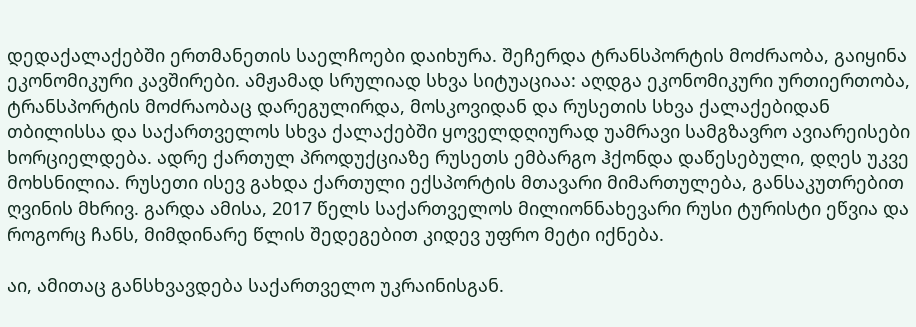დედაქალაქებში ერთმანეთის საელჩოები დაიხურა. შეჩერდა ტრანსპორტის მოძრაობა, გაიყინა ეკონომიკური კავშირები. ამჟამად სრულიად სხვა სიტუაციაა: აღდგა ეკონომიკური ურთიერთობა, ტრანსპორტის მოძრაობაც დარეგულირდა, მოსკოვიდან და რუსეთის სხვა ქალაქებიდან თბილისსა და საქართველოს სხვა ქალაქებში ყოველდღიურად უამრავი სამგზავრო ავიარეისები ხორციელდება. ადრე ქართულ პროდუქციაზე რუსეთს ემბარგო ჰქონდა დაწესებული, დღეს უკვე მოხსნილია. რუსეთი ისევ გახდა ქართული ექსპორტის მთავარი მიმართულება, განსაკუთრებით ღვინის მხრივ. გარდა ამისა, 2017 წელს საქართველოს მილიონნახევარი რუსი ტურისტი ეწვია და როგორც ჩანს, მიმდინარე წლის შედეგებით კიდევ უფრო მეტი იქნება.

აი, ამითაც განსხვავდება საქართველო უკრაინისგან.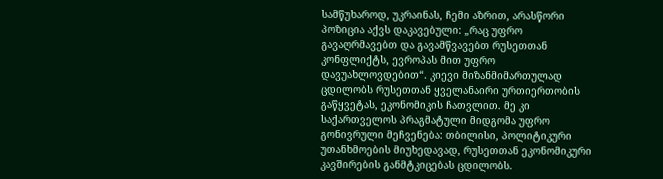სამწუხაროდ, უკრაინას, ჩემი აზრით, არასწორი პოზიცია აქვს დაკავებული: „რაც უფრო გავაღრმავებთ და გავამწვავებთ რუსეთთან კონფლიქტს, ევროპას მით უფრო დავუახლოვდებით“. კიევი მიზანმიმართულად ცდილობს რუსეთთან ყველანაირი ურთიერთობის გაწყვეტას, ეკონომიკის ჩათვლით. მე კი საქართველოს პრაგმატული მიდგომა უფრო გონივრული მეჩვენება: თბილისი, პოლიტიკური უთანხმოების მიუხედავად, რუსეთთან ეკონომიკური კავშირების განმტკიცებას ცდილობს.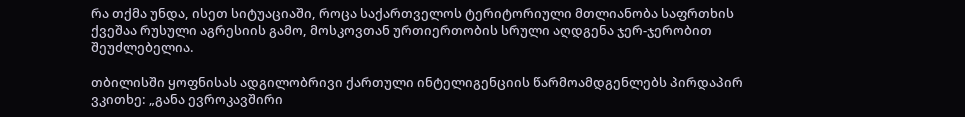რა თქმა უნდა, ისეთ სიტუაციაში, როცა საქართველოს ტერიტორიული მთლიანობა საფრთხის ქვეშაა რუსული აგრესიის გამო, მოსკოვთან ურთიერთობის სრული აღდგენა ჯერ-ჯერობით შეუძლებელია.

თბილისში ყოფნისას ადგილობრივი ქართული ინტელიგენციის წარმოამდგენლებს პირდაპირ ვკითხე: „განა ევროკავშირი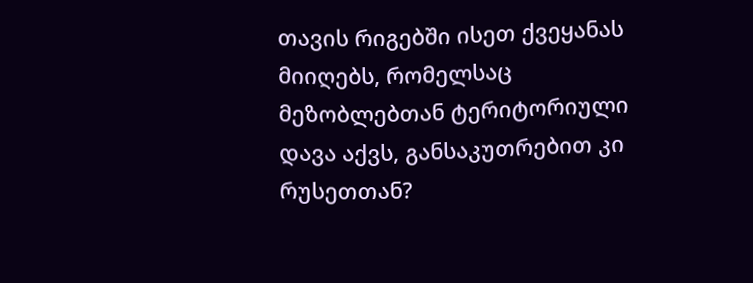თავის რიგებში ისეთ ქვეყანას მიიღებს, რომელსაც მეზობლებთან ტერიტორიული დავა აქვს, განსაკუთრებით კი რუსეთთან?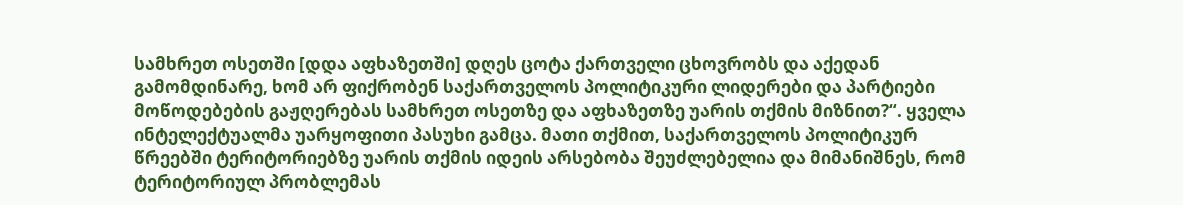სამხრეთ ოსეთში [დდა აფხაზეთში] დღეს ცოტა ქართველი ცხოვრობს და აქედან გამომდინარე, ხომ არ ფიქრობენ საქართველოს პოლიტიკური ლიდერები და პარტიები მოწოდებების გაჟღერებას სამხრეთ ოსეთზე და აფხაზეთზე უარის თქმის მიზნით?“. ყველა ინტელექტუალმა უარყოფითი პასუხი გამცა. მათი თქმით, საქართველოს პოლიტიკურ წრეებში ტერიტორიებზე უარის თქმის იდეის არსებობა შეუძლებელია და მიმანიშნეს, რომ ტერიტორიულ პრობლემას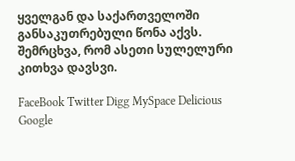ყველგან და საქართველოში განსაკუთრებული წონა აქვს.
შემრცხვა, რომ ასეთი სულელური კითხვა დავსვი.

FaceBook Twitter Digg MySpace Delicious Google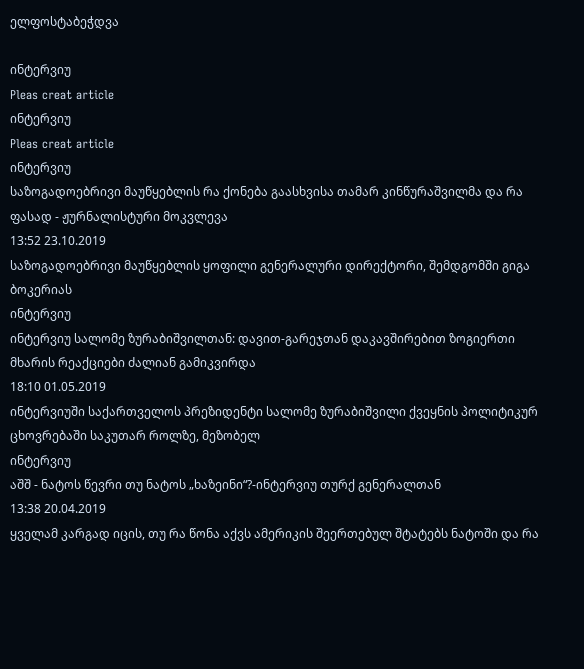ელფოსტაბეჭდვა

ინტერვიუ
Pleas creat article
ინტერვიუ
Pleas creat article
ინტერვიუ
საზოგადოებრივი მაუწყებლის რა ქონება გაასხვისა თამარ კინწურაშვილმა და რა ფასად - ჟურნალისტური მოკვლევა
13:52 23.10.2019
საზოგადოებრივი მაუწყებლის ყოფილი გენერალური დირექტორი, შემდგომში გიგა ბოკერიას
ინტერვიუ
ინტერვიუ სალომე ზურაბიშვილთან: დავით-გარეჯთან დაკავშირებით ზოგიერთი მხარის რეაქციები ძალიან გამიკვირდა
18:10 01.05.2019
ინტერვიუში საქართველოს პრეზიდენტი სალომე ზურაბიშვილი ქვეყნის პოლიტიკურ ცხოვრებაში საკუთარ როლზე, მეზობელ
ინტერვიუ
აშშ - ნატოს წევრი თუ ნატოს „ხაზეინი“?-ინტერვიუ თურქ გენერალთან
13:38 20.04.2019
ყველამ კარგად იცის, თუ რა წონა აქვს ამერიკის შეერთებულ შტატებს ნატოში და რა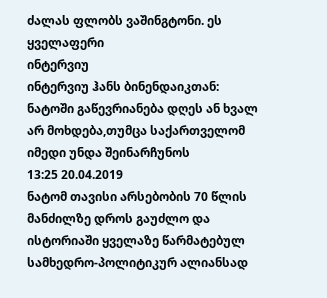ძალას ფლობს ვაშინგტონი. ეს ყველაფერი
ინტერვიუ
ინტერვიუ ჰანს ბინენდაიკთან: ნატოში გაწევრიანება დღეს ან ხვალ არ მოხდება,თუმცა საქართველომ იმედი უნდა შეინარჩუნოს
13:25 20.04.2019
ნატომ თავისი არსებობის 70 წლის მანძილზე დროს გაუძლო და ისტორიაში ყველაზე წარმატებულ სამხედრო-პოლიტიკურ ალიანსად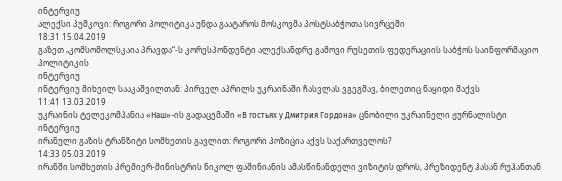ინტერვიუ
ალექსი პუშკოვი: როგორი პოლიტიკა უნდა გაატაროს მოსკოვმა პოსტსაბჭოთა სივრცეში
18:31 15.04.2019
გაზეთ „კომსომოლსკაია პრავდა“-ს კორესპონდენტი ალექსანდრე გამოვი რუსეთის ფედერაციის საბჭოს საინფორმაციო პოლიტიკის
ინტერვიუ
ინტერვიუ მიხეილ სააკაშვილთან: პირველ აპრილს უკრაინაში ჩასვლას ვგეგმავ, ბილეთიც ნაყიდი მაქვს
11:41 13.03.2019
უკრაინის ტელეკომპანია «Наш»-ის გადაცემაში «В гостьях у Дмитрия Гордона» ცნობილი უკრაინელი ჟურნალისტი
ინტერვიუ
ირანული გაზის ტრანზიტი სომხეთის გავლით: როგორი პოზიცია აქვს საქართველოს?
14:33 05.03.2019
ირანში სომხეთის პრემიერ-მინისტრის ნიკოლ ფაშინიანის ამასწინანდელი ვიზიტის დროს, პრეზიდენტ ჰასან რუჰანთან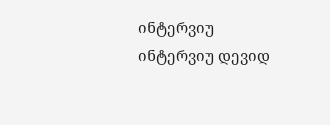ინტერვიუ
ინტერვიუ დევიდ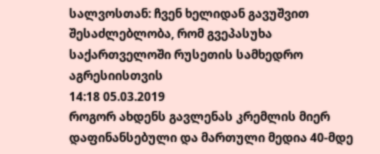სალვოსთან: ჩვენ ხელიდან გავუშვით შესაძლებლობა, რომ გვეპასუხა საქართველოში რუსეთის სამხედრო აგრესიისთვის
14:18 05.03.2019
როგორ ახდენს გავლენას კრემლის მიერ დაფინანსებული და მართული მედია 40-მდე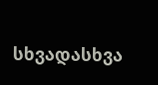სხვადასხვა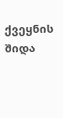ქვეყნის შიდა